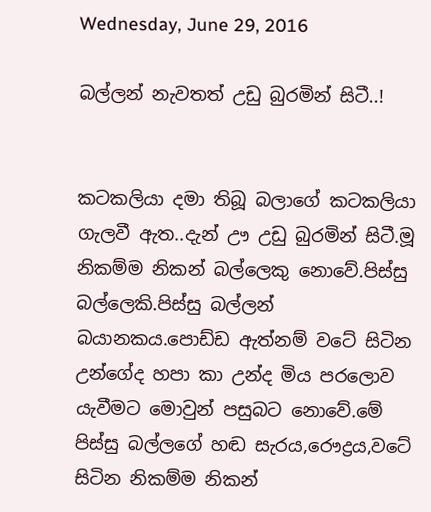Wednesday, June 29, 2016

බල්ලන් නැවතත් උඩු බුරමින් සිටී..!


කටකලියා දමා තිබූ බලාගේ කටකලියා ගැලවී ඇත..දැන් ඌ උඩු බුරමින් සිටී.මූ නිකම්ම නිකන් බල්ලෙකු නොවේ.පිස්සු බල්ලෙකි.පිස්සු බල්ලන් බයානකය.පොඩ්ඩ ඇත්නම් වටේ සිටින උන්ගේද හපා කා උන්ද මිය පරලොව යැවීමට මොවුන් පසුබට නොවේ.මේ පිස්සු බල්ලගේ හඬ සැරය,රෞද්‍රය,වටේ සිටින නිකම්ම නිකන්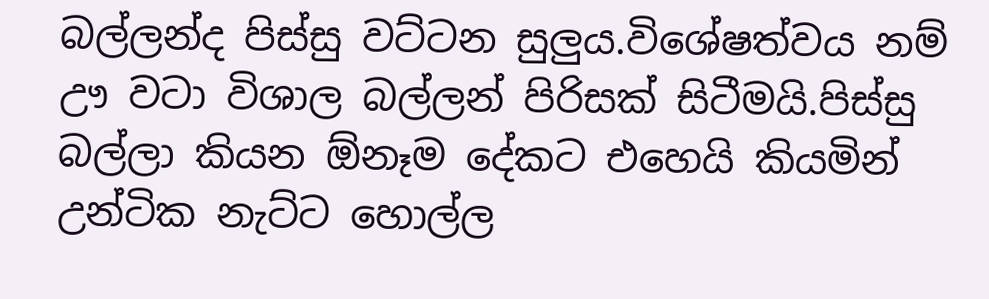බල්ලන්ද පිස්සු වට්ටන සුලුය.විශේෂත්වය නම් ඌ වටා විශාල බල්ලන් පිරිසක් සිටීමයි.පිස්සු බල්ලා කියන ඕනෑම දේකට එහෙයි කියමින් උන්ටික නැට්ට හොල්ල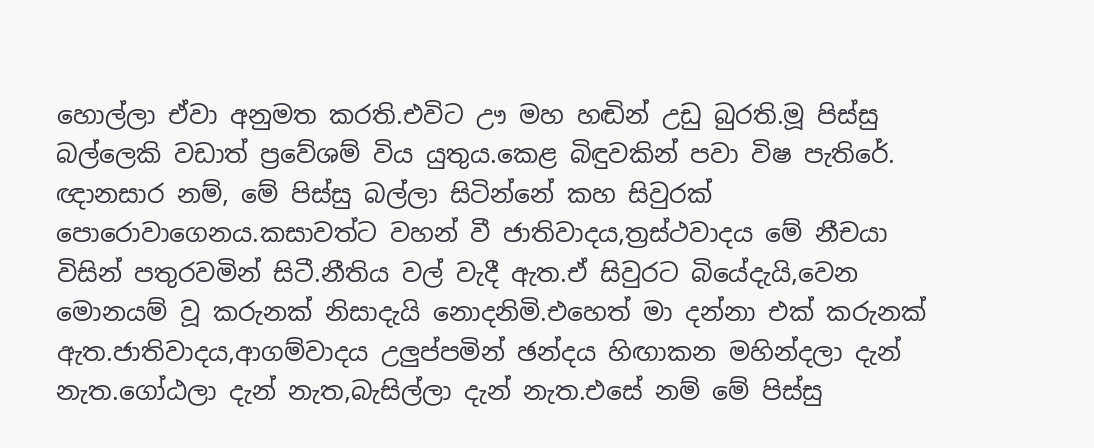හොල්ලා ඒවා අනුමත කරති.එවිට ඌ මහ හඬින් උඩු බුරති.මූ පිස්සු බල්ලෙකි වඩාත් ප්‍රවේශම් විය යුතුය.කෙළ බිඳුවකින් පවා විෂ පැතිරේ.
ඥානසාර නම්, මේ පිස්සු බල්ලා සිටින්නේ කහ සිවුරක් පොරොවාගෙනය.කසාවත්ට වහන් වී ජාතිවාදය,ත්‍රස්ථවාදය මේ නීචයා විසින් පතුරවමින් සිටී.නීතිය වල් වැදී ඇත.ඒ සිවුරට බියේදැයි,වෙන මොනයම් වූ කරුනක් නිසාදැයි නොදනිමි.එහෙත් මා දන්නා එක් කරුනක් ඇත.ජාතිවාදය,ආගම්වාදය උලුප්පමින් ඡන්දය හිඟාකන මහින්දලා දැන් නැත.ගෝඨලා දැන් නැත,බැසිල්ලා දැන් නැත.එසේ නම් මේ පිස්සු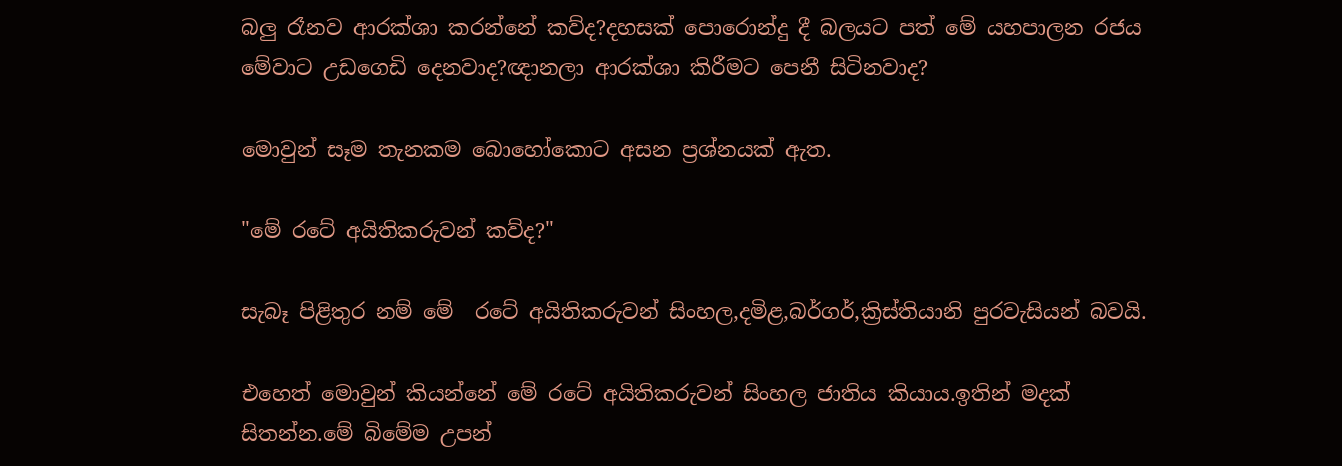බලු රෑනව ආරක්ශා කරන්නේ කව්ද?දහසක් පොරොන්දු දී බලයට පත් මේ යහපාලන රජය මේවාට උඩගෙඩි දෙනවාද?ඥානලා ආරක්ශා කිරීමට පෙනී සිටිනවාද?

මොවුන් සෑම තැනකම බොහෝකොට අසන ප්‍රශ්නයක් ඇත.

"මේ රටේ අයිතිකරුවන් කව්ද?"

සැබෑ පිළිතුර නම් මේ  රටේ අයිතිකරුවන් සිංහල,දමිළ,බර්ගර්,ක්‍රිස්තියානි පුරවැසියන් බවයි.

එහෙත් මොවුන් කියන්නේ මේ රටේ අයිතිකරුවන් සිංහල ජාතිය කියාය.ඉතින් මදක් සිතන්න.මේ බිමේම උපන්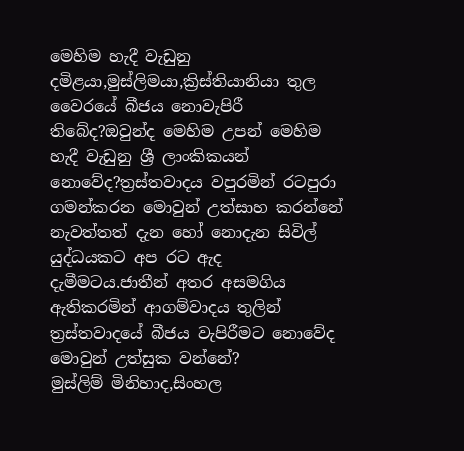මෙහිම හැදී වැඩුනු දමිළයා,මුස්ලිමයා,ක්‍රිස්තියානියා තුල වෛරයේ බීජය නොවැපිරී තිබේද?ඔවුන්ද මෙහිම උපන් මෙහිම හැදී වැඩුනු ශ්‍රී ලාංකිකයන් නොවේද?ත්‍රස්තවාදය වපුරමින් රටපුරා ගමන්කරන මොවුන් උත්සාහ කරන්නේ නැවත්තත් දැන හෝ නොදැන සිවිල් යුද්ධයකට අප රට ඇද දැමීමටය.ජාතීන් අතර අසමගිය ඇතිකරමින් ආගම්වාදය තුලින් ත්‍රස්තවාදයේ බීජය වැපිරීමට නොවේද මොවුන් උත්සුක වන්නේ?
මුස්ලිම් මිනිහාද,සිංහල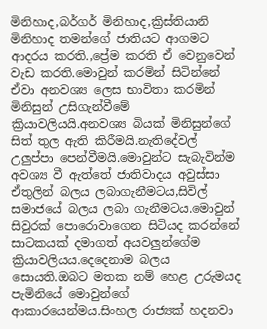මිනිහාද,බර්ගර් මිනිහාද,ක්‍රිස්තියානි මිනිහාද තමන්ගේ ජාතියට ආගමට ආදරය කරති.,ප්‍රේම කරති ඒ වෙනුවෙන් වැඩ කරති.මොවුන් කරමින් සිටින්නේ ඒවා අනවශ්‍ය ලෙස භාවිතා කරමින් මිනිසුන් උසිගැන්වීමේ ක්‍රියාවලියයි.අනවශ්‍ය බියක් මිනිසුන්ගේ සිත් තුල ඇති කිරීමයි.නැතිදේවල් උලුප්පා පෙන්වීමයි.මොවුන්ට සැබැවින්ම අවශ්‍ය වී ඇත්තේ ජාතිවාදය අවුස්සා ඒතුලින් බලය ලබාගැනීමටය,සිවිල් සමාජයේ බලය ලබා ගැනීමටය.මොවුන් සිවුරක් පොරොවාගෙන සිටියද කරන්නේ සාටකයක් දමාගත් අයවලුන්ගේම ක්‍රියාවලියය.දෙදෙනාම බලය සොයති.ඔබට මතක නම් හෙළ උරුමයද පැමිනියේ මොවුන්ගේ ආකාරයෙන්මය.සිංහල රාජ්‍යක් හදනවා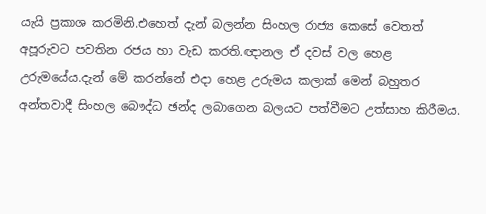යැයි ප්‍රකාශ කරමිනි.එහෙත් දැන් බලන්න සිංහල රාජ්‍ය කෙසේ වෙතත් අපූරුවට පවතින රජය හා වැඩ කරති.ඥානල ඒ දවස් වල හෙළ උරුමයේය.දැන් මේ කරන්නේ එදා හෙළ උරුමය කලාක් මෙන් බහුතර අන්තවාදී සිංහල බෞද්ධ ඡන්ද ලබාගෙන බලයට පත්වීමට උත්සාහ කිරීමය.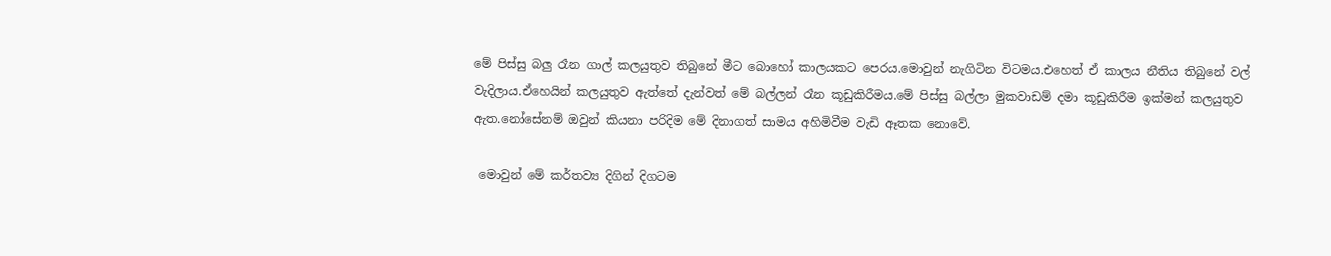මේ පිස්සු බලු රෑන ගාල් කලයුතුව තිබුනේ මීට බොහෝ කාලයකට පෙරය.මොවුන් නැගිටින විටමය.එහෙත් ඒ කාලය නීතිය තිබුනේ වල් වැදිලාය.ඒහෙයින් කලයුතුව ඇත්තේ දැන්වත් මේ බල්ලන් රෑන කූඩුකිරීමය.මේ පිස්සු බල්ලා මුකවාඩම් දමා කූඩුකිරීම ඉක්මන් කලයුතුව ඇත.නෝසේනම් ඔවුන් කියනා පරිදිම මේ දිනාගත් සාමය අහිමිවීම වැඩි ඈතක නොවේ.

 මොවුන් මේ කර්තව්‍ය දිගින් දිගටම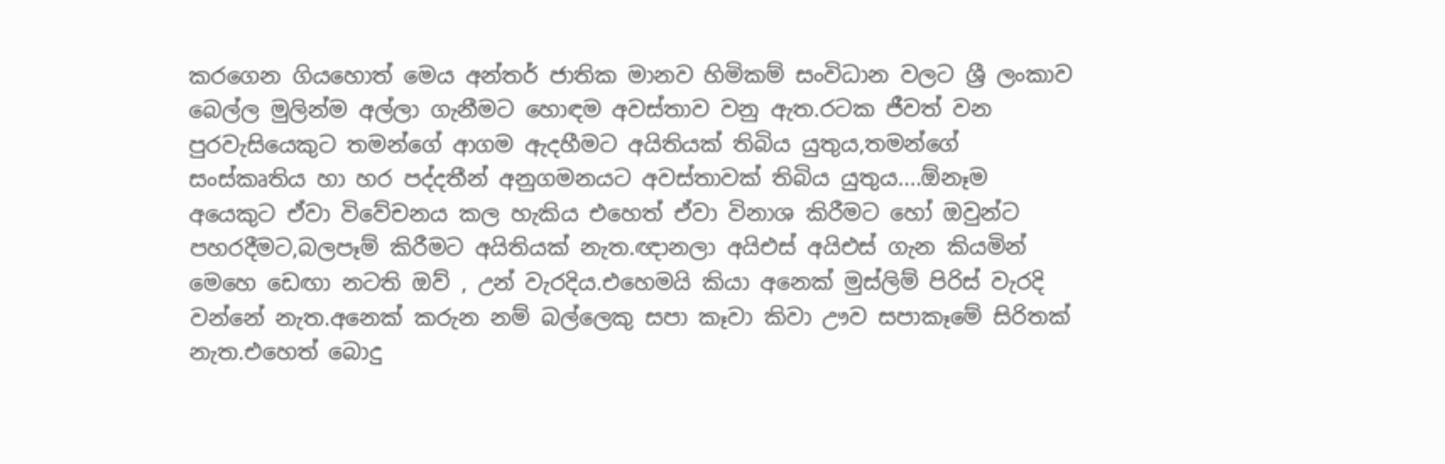කරගෙන ගියහොත් මෙය අන්තර් ජාතික මානව හිමිකම් සංවිධාන වලට ශ්‍රී ලංකාව බෙල්ල මුලින්ම අල්ලා ගැනීමට හොඳම අවස්තාව වනු ඇත.රටක ජීවත් වන පුරවැසියෙකුට තමන්ගේ ආගම ඇදහීමට අයිතියක් තිබිය යුතුය,තමන්ගේ සංස්කෘතිය හා හර පද්දතීන් අනුගමනයට අවස්තාවක් තිබිය යුතුය....ඕනෑම අයෙකුට ඒවා විවේචනය කල හැකිය එහෙත් ඒවා විනාශ කිරීමට හෝ ඔවුන්ට පහරදීමට,බලපෑම් කිරීමට අයිතියක් නැත.ඥානලා අයිඑස් අයිඑස් ගැන කියමින් මෙහෙ ඩෙඟා නටති ඔව් , උන් වැරදිය.එහෙමයි කියා අනෙක් මුස්ලිම් පිරිස් වැරදි වන්නේ නැත.අනෙක් කරුන නම් බල්ලෙකු සපා කෑවා කිවා ඌව සපාකෑමේ සිරිතක් නැත.එහෙත් බොදු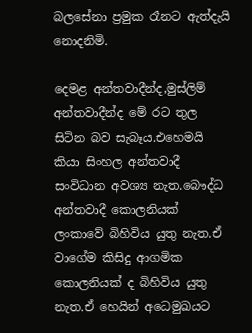බලසේනා ප්‍රමුක රෑනට ඇත්දැයි නොදනිමි.

දෙමළ අන්තවාදීන්ද,මුස්ලිම් අන්තවාදීන්ද මේ රට තුල සිටින බව සැබෑය.එහෙමයි කියා සිංහල අන්තවාදී සංවිධාන අවශ්‍ය නැත.බෞද්ධ අන්තවාදී කොලනියක් ලංකාවේ බිහිවිය යුතු නැත.ඒ වාගේම කිසිදු ආගමික කොලනියක් ද බිහිවිය යුතු නැත.ඒ හෙයින් අධෙමුඛයට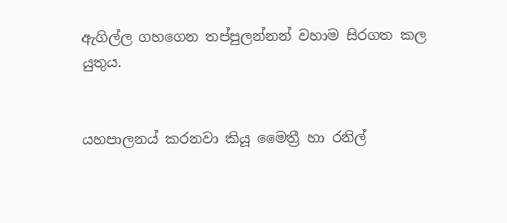ඇගිල්ල ගහගෙන තප්පුලන්නන් වහාම සිරගත කල යුතුය.


යහපාලනය් කරනවා කියූ මෛත්‍රී හා රනිල්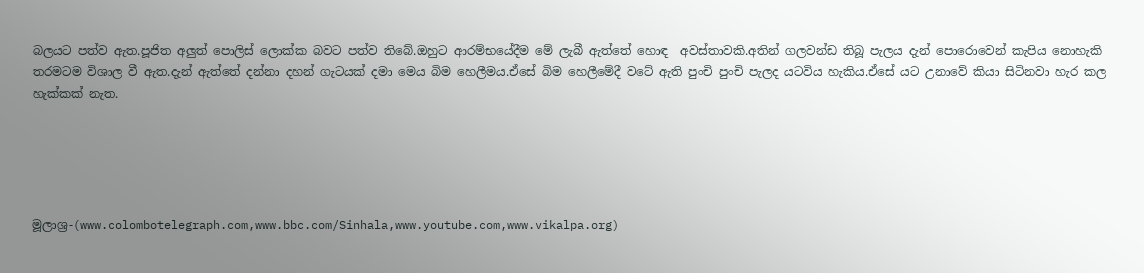බලයට පත්ව ඇත.පූජිත අලුත් පොලිස් ලොක්ක බවට පත්ව තිබේ.ඔහුට ආරම්භයේදීම මේ ලැබී ඇත්තේ හොඳ  අවස්තාවකි.අතින් ගලවන්ඩ තිබූ පැලය දැන් පොරොවෙන් කැපිය නොහැකි තරමටම විශාල වී ඇත.දැන් ඇත්තේ දන්නා දහන් ගැටයක් දමා මෙය බිම හෙලීමය.ඒසේ බිම හෙලීමේදී වටේ ඇති පුංචි පුංචි පැලද යටවිය හැකිය.ඒසේ යට උනාවේ කියා සිටිනවා හැර කල හැක්කක් නැත.





මූලාශ්‍ර-(www.colombotelegraph.com,www.bbc.com/Sinhala,www.youtube.com,www.vikalpa.org)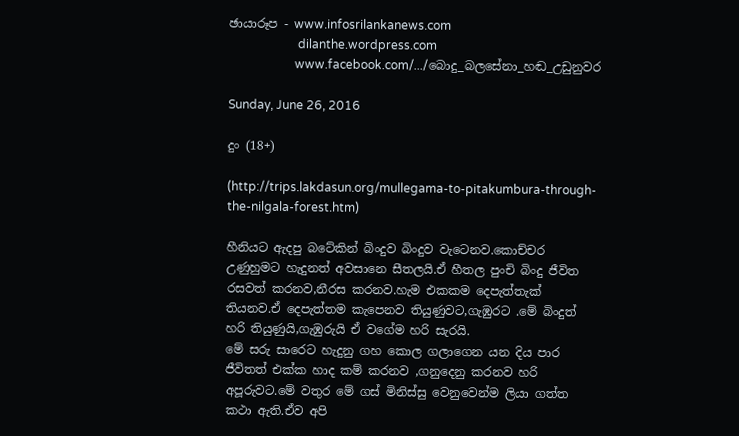ඡායාරූප - www.infosrilankanews.com
                       dilanthe.wordpress.com
                      www.facebook.com/.../බොදු_බලසේනා_හඬ_උඩුනුවර

Sunday, June 26, 2016

දුං (18+)

(http://trips.lakdasun.org/mullegama-to-pitakumbura-through-the-nilgala-forest.htm)

හීනියට ඇදපු බටේකින් බිංදුව බිංදුව වැටෙනව.කොච්චර උණුහුමට හැදුනත් අවසානෙ සීතලයි.ඒ හීතල පුංචි බිංදු ජීවිත රසවත් කරනව,නීරස කරනව.හැම එකකම දෙපැත්තැක් තියනව.ඒ දෙපැත්තම කැපෙනව තියුණුවට,ගැඹුරට .මේ බිංදුත් හරි තියුණුයි,ගැඹුරුයි ඒ වගේම හරි සැරයි.
මේ සරු සාරෙට හැදුනු ගහ කොල ගලාගෙන යන දිය පාර ජීවිතත් එක්ක හාද කම් කරනව ,ගනුදෙනු කරනව හරි අපූරුවට.මේ වතුර මේ ගස් මිනිස්සු වෙනුවෙන්ම ලියා ගත්ත කථා ඇති.ඒව අපි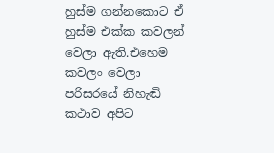හුස්ම ගන්නකොට ඒ හුස්ම එක්ක කවලන් වෙලා ඇති.එහෙම කවලං වෙලා පරිසරයේ නිහැඬි කථාව අපිට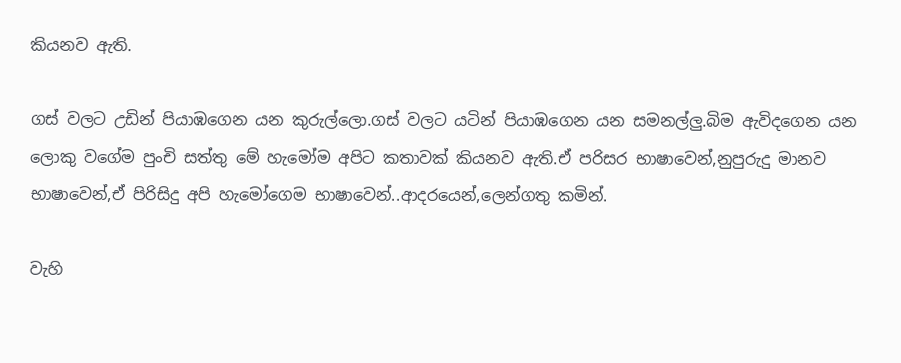කියනව ඇති.

ගස් වලට උඩින් පියාඹගෙන යන කුරුල්ලො.ගස් වලට යටින් පියාඹගෙන යන සමනල්ලු.බිම ඇවිදගෙන යන ලොකු වගේම පුංචි සත්තු මේ හැමෝම අපිට කතාවක් කියනව ඇති.ඒ පරිසර භාෂාවෙන්,නුපුරුදු මානව භාෂාවෙන්,ඒ පිරිසිදු අපි හැමෝගෙම භාෂාවෙන්..ආදරයෙන්,ලෙන්ගතු කමින්.

වැහි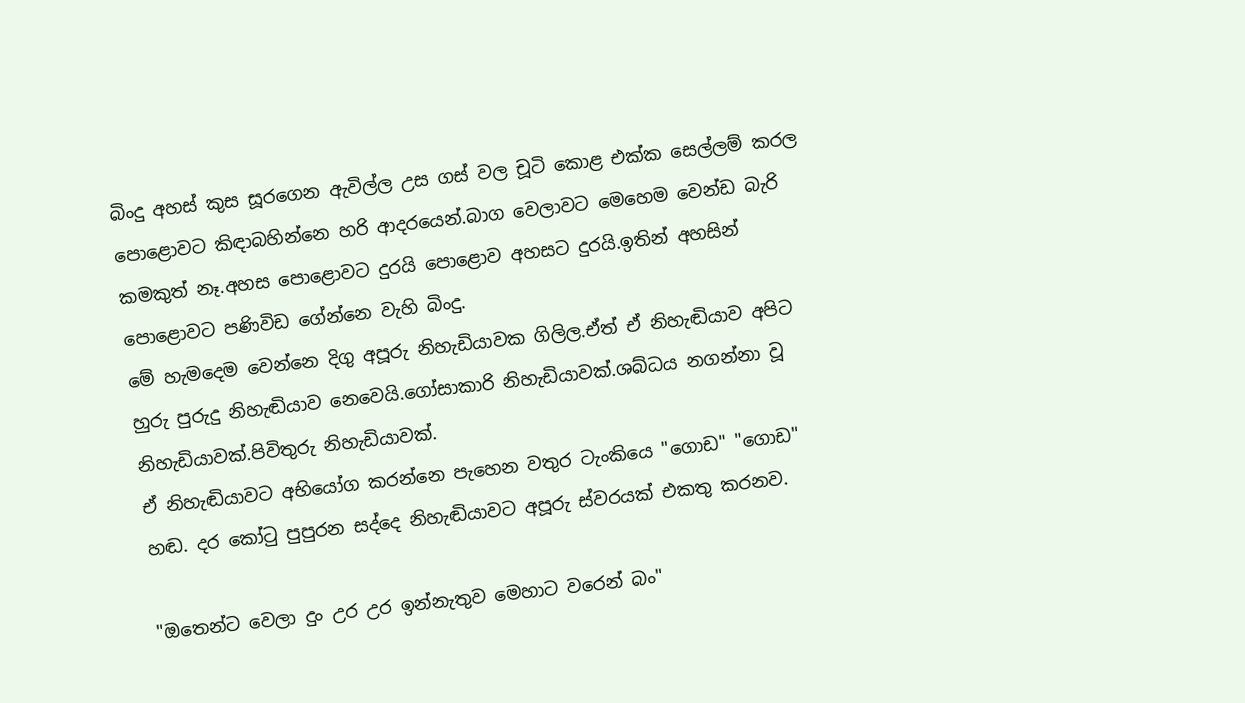බිංදු අහස් කුස සූරගෙන ඇවිල්ල උස ගස් වල චූටි කොළ එක්ක සෙල්ලම් කරල පොළොවට කිඳාබහින්නෙ හරි ආදරයෙන්.බාග වෙලාවට මෙහෙම වෙන්ඩ බැරි කමකුත් නෑ.අහස පොළොවට දුරයි පොළොව අහසට දුරයි.ඉතින් අහසින් පොළොවට පණිවිඩ ගේන්නෙ වැහි බිංදු.
මේ හැමදෙම වෙන්නෙ දිගු අපූරු නිහැඩියාවක ගිලිල.ඒත් ඒ නිහැඬියාව අපිට හුරු පුරුදු නිහැඬියාව නෙවෙයි.ගෝසාකාරි නිහැඩියාවක්.ශබ්ධය නගන්නා වූ නිහැඩියාවක්.පිවිතුරු නිහැඩියාවක්.
ඒ නිහැඬියාවට අභියෝග කරන්නෙ පැහෙන වතුර ටැංකියෙ "ගොඩ" "ගොඩ" හඬ. දර කෝටු පුපුරන සද්දෙ නිහැඬියාවට අපූරු ස්වරයක් එකතු කරනව.

"ඔතෙන්ට වෙලා දුං උර උර ඉන්නැතුව මෙහාට වරෙන් බං"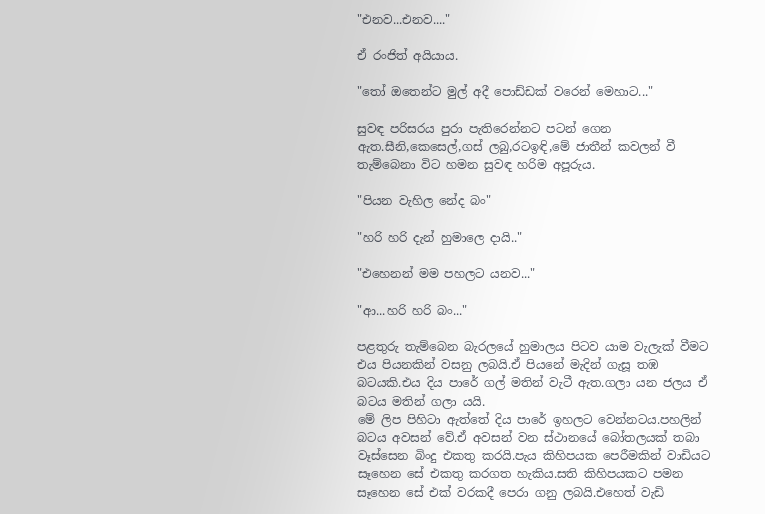"එනව...එනව...."

ඒ රංජිත් අයියාය.

"තෝ ඔතෙන්ට මුල් අදී පොඩ්ඩක් වරෙන් මෙහාට..."

සුවඳ පරිසරය පුරා පැතිරෙන්නට පටන් ගෙන ඇත.සීනි,කෙසෙල්,ගස් ලබු,රටඉඳි,මේ ජාතීන් කවලන් වී තැම්බෙනා විට හමන සුවඳ හරිම අපූරුය.

"පියන වැහිල නේද බං"

"හරි හරි දැන් හුමාලෙ දායි.."

"එහෙනන් මම පහලට යනව..."

"ආ...හරි හරි බං..."

පළතුරු තැම්බෙන බැරලයේ හුමාලය පිටව යාම වැලැක් වීමට එය පියනකින් වසනු ලබයි.ඒ පියනේ මැදින් ගැසූ තඹ බටයකි.එය දිය පාරේ ගල් මතින් වැටී ඇත.ගලා යන ජලය ඒ බටය මතින් ගලා යයි.
මේ ලිප පිහිටා ඇත්තේ දිය පාරේ ඉහලට වෙන්නටය.පහලින් බටය අවසන් වේ.ඒ අවසන් වන ස්ථානයේ බෝතලයක් තබා වෑස්සෙන බිංදු එකතු කරයි.පැය කිහිපයක පෙරීමකින් වාඩියට සෑහෙන සේ එකතු කරගත හැකිය.සති කිහිපයකට පමන සෑහෙන සේ එක් වරකදී පෙරා ගනු ලබයි.එහෙත් වැඩි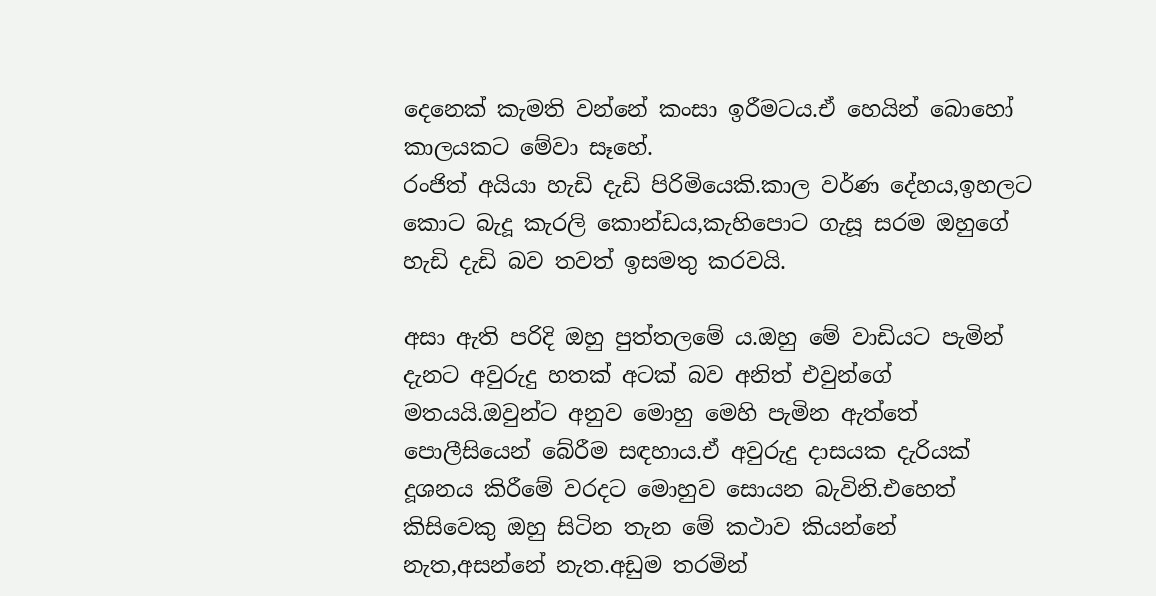දෙනෙක් කැමති වන්නේ කංසා ඉරීමටය.ඒ හෙයින් බොහෝ කාලයකට මේවා සෑහේ.
රංජිත් අයියා හැඩි දැඩි පිරිමියෙකි.කාල වර්ණ දේහය,ඉහලට කොට බැදූ කැරලි කොන්ඩය,කැහිපොට ගැසූ සරම ඔහුගේ හැඩි දැඩි බව තවත් ඉසමතු කරවයි.

අසා ඇති පරිදි ඔහු පුත්තලමේ ය.ඔහු මේ වාඩියට පැමින් දැනට අවුරුදු හතක් අටක් බව අනිත් එවුන්ගේ මතයයි.ඔවුන්ට අනුව මොහු මෙහි පැමින ඇත්තේ පොලීසියෙන් බේරීම සඳහාය.ඒ අවුරුදු දාසයක දැරියක් දූශනය කිරීමේ වරදට මොහුව සොයන බැවිනි.එහෙත් කිසිවෙකු ඔහු සිටින තැන මේ කථාව කියන්නේ නැත,අසන්නේ නැත.අඩුම තරමින්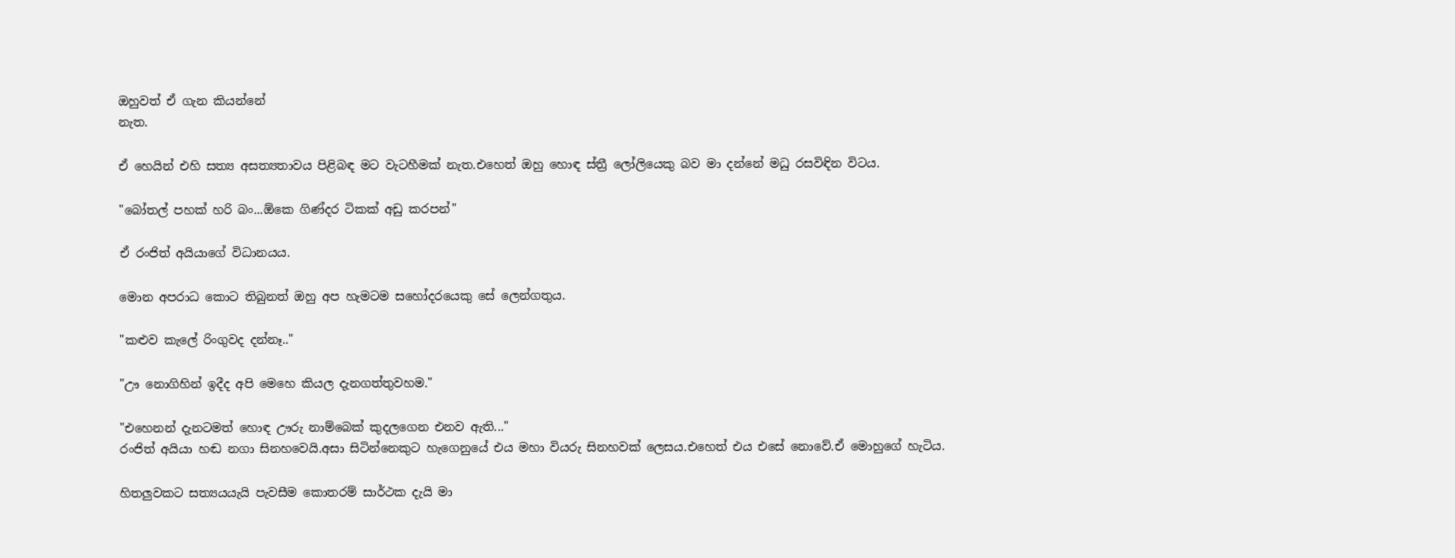ඔහුවත් ඒ ගැන කියන්නේ
නැත.

ඒ හෙයින් එහි සත්‍ය අසත්‍යතාවය පිළිබඳ මට වැටහීමක් නැත.එහෙත් ඔහු හොඳ ස්ත්‍රී ලෝලියෙකු බව මා දන්නේ මධු රසවිඳින විටය.

"බෝතල් පහක් හරි බං...ඕකෙ ගිණ්දර ටිකක් අඩු කරපන්"

ඒ රංජිත් අයියාගේ විධානයය.

මොන අපරාධ කොට තිබුනත් ඔහු අප හැමටම සහෝදරයෙකු සේ ලෙන්ගතුය.

"කළුව කැලේ රිංගුවද දන්නෑ.."

"ඌ නොගිහින් ඉදීද අපි මෙහෙ කියල දැනගත්තුවහම."

"එහෙනන් දැනටමත් හොඳ ඌරු නාම්බෙක් කුදලගෙන එනව ඇති..."
රංජිත් අයියා හඬ නගා සිනහවෙයි.අසා සිටින්නෙකුට හැගෙනුයේ එය මහා වියරු සිනහවක් ලෙසය.එහෙත් එය එසේ නොවේ.ඒ මොහුගේ හැටිය.

හිතලුවකට සත්‍යයයැයි පැවසීම කොතරම් සාර්ථක දැයි මා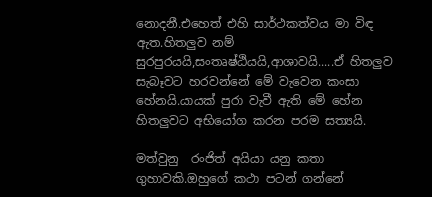නොදනී.එහෙත් එහි සාර්ථකත්වය මා විඳ ඇත.හිතලුව නම් සුරපුරයයි,සංතෘෂ්ඨියයි,ආශාවයි.....ඒ හිතලුව සැබෑවට හරවන්නේ මේ වැවෙන කංසා හේනයි.යායක් පුරා වැවී ඇති මේ හේන හිතලුවට අභියෝග කරන පරම සත්‍යයි.

මත්වුනු  රංජිත් අයියා යනු කතා ගුහාවකි.ඔහුගේ කථා පටන් ගන්නේ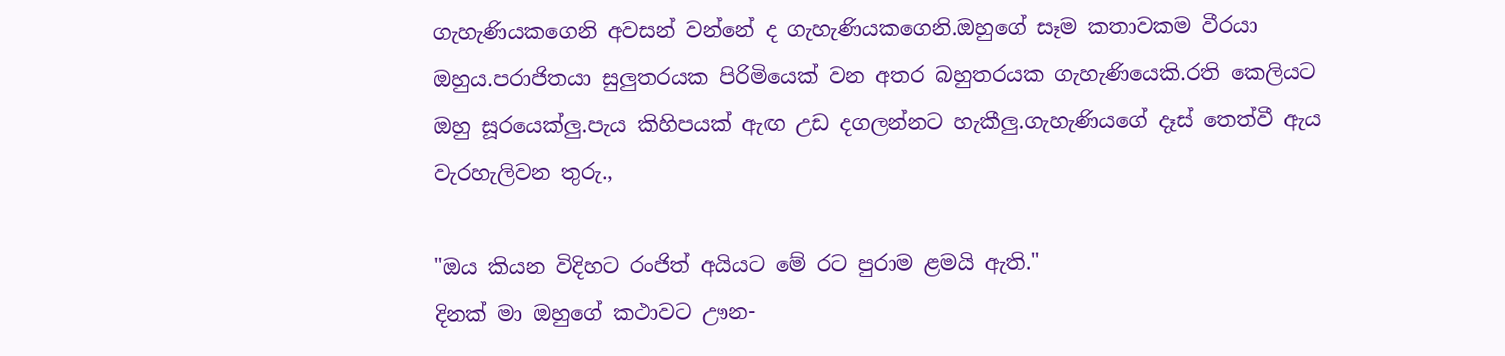ගැහැණියකගෙනි අවසන් වන්නේ ද ගැහැණියකගෙනි.ඔහුගේ සෑම කතාවකම වීරයා ඔහුය.පරාජිතයා සුලුතරයක පිරිමියෙක් වන අතර බහුතරයක ගැහැණියෙකි.රති කෙලියට ඔහු සූරයෙක්ලු.පැය කිහිපයක් ඇඟ උඩ දගලන්නට හැකීලු.ගැහැණියගේ දෑස් තෙත්වී ඇය වැරහැලිවන තුරු.,

"ඔය කියන විදිහට රංජිත් අයියට මේ රට පුරාම ළමයි ඇති."
දිනක් මා ඔහුගේ කථාවට ඌන-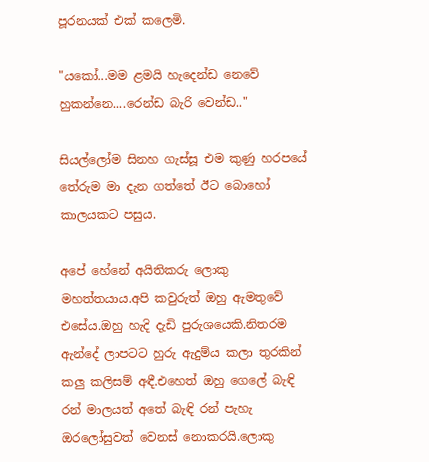පූරනයක් එක් කලෙමි.

"යකෝ...මම ළමයි හැදෙන්ඩ නෙවේ  හුකන්නෙ....රෙන්ඩ බැරි වෙන්ඩ.."

සියල්ලෝම සිනහ ගැස්සූ එම කුණු හරපයේ තේරුම මා දැන ගත්තේ ඊට බොහෝ කාලයකට පසුය.

අපේ හේනේ අයිතිකරු ලොකු මහත්තයාය.අපි කවුරුත් ඔහු ඇමතුවේ එසේය.ඔහු හැදි දැඩි පුරුශයෙකි.නිතරම ඇන්දේ ලාපටට හුරු ඇදුම්ය කලා තුරකින් කලු කලිසම් අඳී.එහෙත් ඔහු ගෙලේ බැඳි රන් මාලයත් අතේ බැඳි රන් පැහැ ඔරලෝසුවත් වෙනස් නොකරයි.ලොකු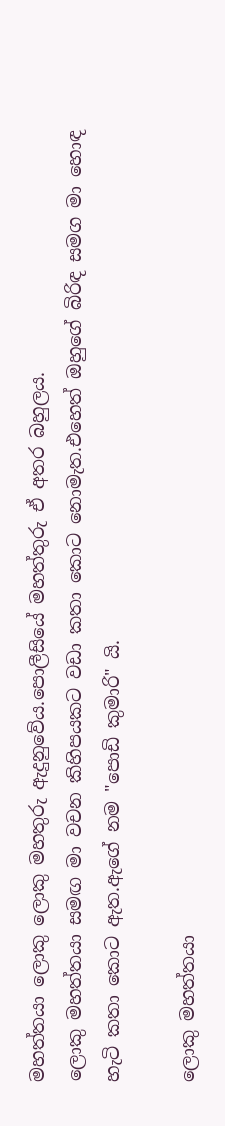මහත්තයා ලොකු ලොකු මහතුරු ඇදුනුවේය.පොලීසියේ මහත්තුරු ඒ අතර බහුලය.
ලොකු මහත්තයා සමඟ මා වචන කිහිපයකට වඩා කතා කොට නොමැත.එහෙත් ඔහුගේ බිරිඳ සමග මා හොඳ හැටි කතා කොට ඇත.ඇගේ නම "පොඩි කුමාරි" යි.

ලොකු මහත්තයා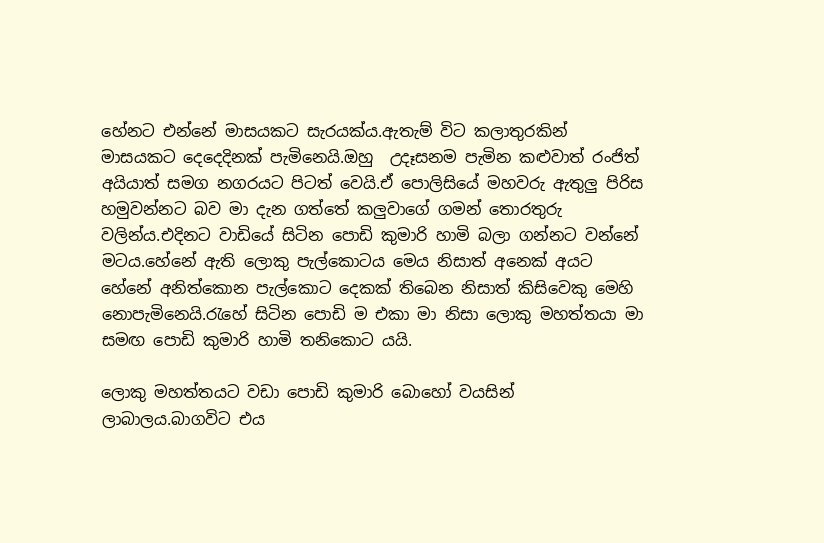හේනට එන්නේ මාසයකට සැරයක්ය.ඇතැම් විට කලාතුරකින් මාසයකට දෙදෙදිනක් පැමිනෙයි.ඔහු  උදෑසනම පැමින කළුවාත් රංජිත් අයියාත් සමග නගරයට පිටත් වෙයි.ඒ පොලිසියේ මහවරු ඇතුලු පිරිස හමුවන්නට බව මා දැන ගත්තේ කලුවාගේ ගමන් තොරතුරු වලින්ය.එදිනට වාඩියේ සිටින පොඩි කුමාරි හාමි බලා ගන්නට වන්නේ මටය.හේනේ ඇති ලොකු පැල්කොටය මෙය නිසාත් අනෙක් අයට හේනේ අනිත්කොන පැල්කොට දෙකක් තිබෙන නිසාත් කිසිවෙකු මෙහි නොපැමිනෙයි.රැහේ සිටින පොඩි ම එකා මා නිසා ලොකු මහත්තයා මා සමඟ පොඩි කුමාරි හාමි තනිකොට යයි.

ලොකු මහත්තයට වඩා පොඩි කුමාරි බොහෝ වයසින් ලාබාලය.බාගවිට එය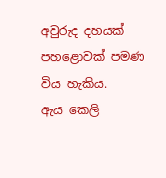අවුරුද දහයක් පහළොවක් පමණ විය හැකිය.
ඇය කෙලි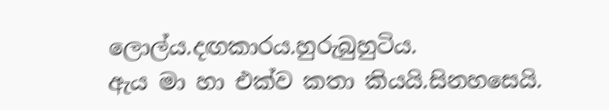ලොල්ය.දඟකාරය.හුරුබුහුටිය.
ඇය මා හා එක්ව කතා කියයි.සිනහසෙයි.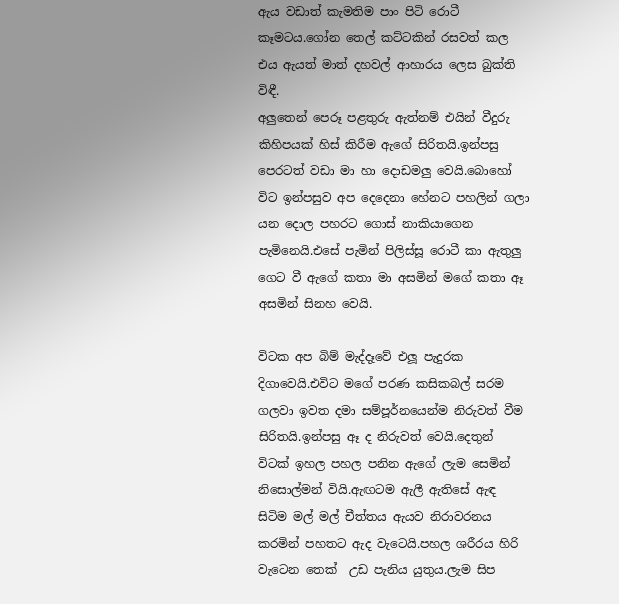ඇය වඩාත් කැමතිම පාං පිටි රොටී කෑමටය.ගෝන තෙල් කට්ටකින් රසවත් කල එය ඇයත් මාත් දහවල් ආහාරය ලෙස බුක්ති විඳී.
අලුතෙන් පෙරූ පළතුරු ඇත්නම් එයින් වීදුරු කිහිපයක් හිස් කිරීම ඇගේ සිරිතයි.ඉන්පසු පෙරටත් වඩා මා හා දොඩමලු වෙයි.බොහෝ විට ඉන්පසුව අප දෙදෙනා හේනට පහලින් ගලා යන දොල පහරට ගොස් නාකියාගෙන පැමිනෙයි.එසේ පැමින් පිලිස්සූ රොටී කා ඇතුලු ගෙට වී ඇගේ කතා මා අසමින් මගේ කතා ඈ අසමින් සිනහ වෙයි.

විටක අප බිම් මැද්දෑවේ එලූ පැදුරක දිගාවෙයි.එවිට මගේ පරණ කසිකබල් සරම ගලවා ඉවත දමා සම්පූර්නයෙන්ම නිරුවත් වීම සිරිතයි.ඉන්පසු ඈ ද නිරුවත් වෙයි.දෙතුන් විටක් ඉහල පහල පනින ඇගේ ලැම සෙමින් නිසොල්මන් වියි.ඇඟටම ඇලී ඇතිසේ ඇඳ සිටිම මල් මල් චීත්තය ඇයව නිරාවරනය කරමින් පහතට ඇද වැටෙයි.පහල ශරීරය හිරි වැටෙන තෙක්  උඩ පැනිය යුතුය.ලැම සිප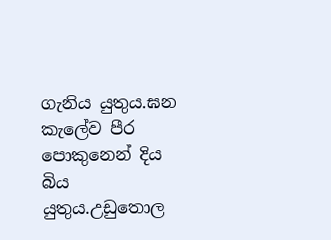ගැනිය යුතුය.ඝන කැලේව පීර පොකුනෙන් දිය බිය යුතුය.උඩුතොල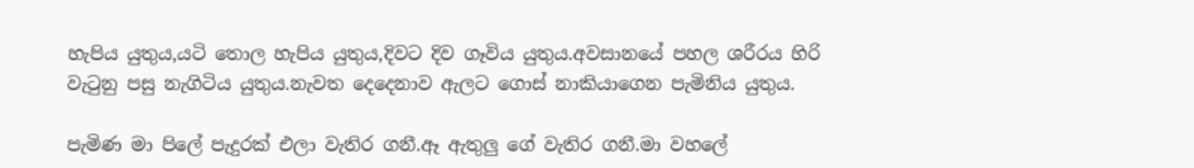හැපිය යුතුය,යටි තොල හැපිය යුතුය,දිවට දිව ගෑවිය යුතුය.අවසානයේ පහල ශරීරය හිරි වැටුනු පසු නැගිටිය යුතුය.නැවත දෙදෙනාව ඇලට ගොස් නාකියාගෙන පැමිනිය යුතුය.

පැමිණ මා පිලේ පැදුරක් එලා වැතිර ගනී.ඈ ඇතුලු ගේ වැතිර ගනී.මා වහලේ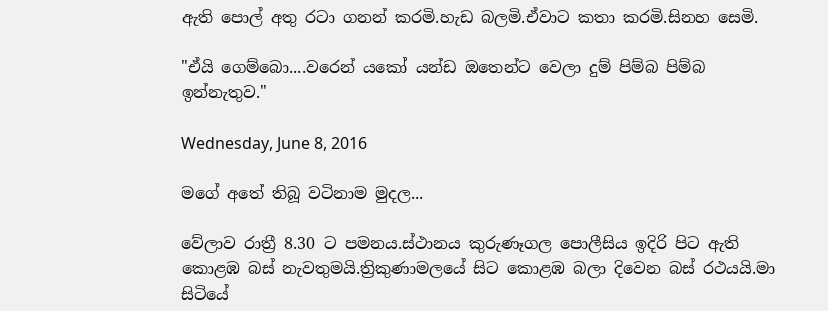ඇති පොල් අතු රටා ගනන් කරමි.හැඩ බලමි.ඒවාට කතා කරමි.සිනහ සෙමි.

"ඒයි ගෙම්බො....වරෙන් යකෝ යන්ඩ ඔතෙන්ට වෙලා දුම් පිම්බ පිම්බ ඉන්නැතුව."

Wednesday, June 8, 2016

මගේ අතේ තිබූ වටිනාම මුදල...

වේලාව රාත්‍රී 8.30 ට පමනය.ස්ථානය කුරුණෑගල පොලීසිය ඉදිරි පිට ඇති කොළඹ බස් නැවතුමයි.ත්‍රිකුණාමලයේ සිට කොළඹ බලා දිවෙන බස් රථයයි.මා සිටියේ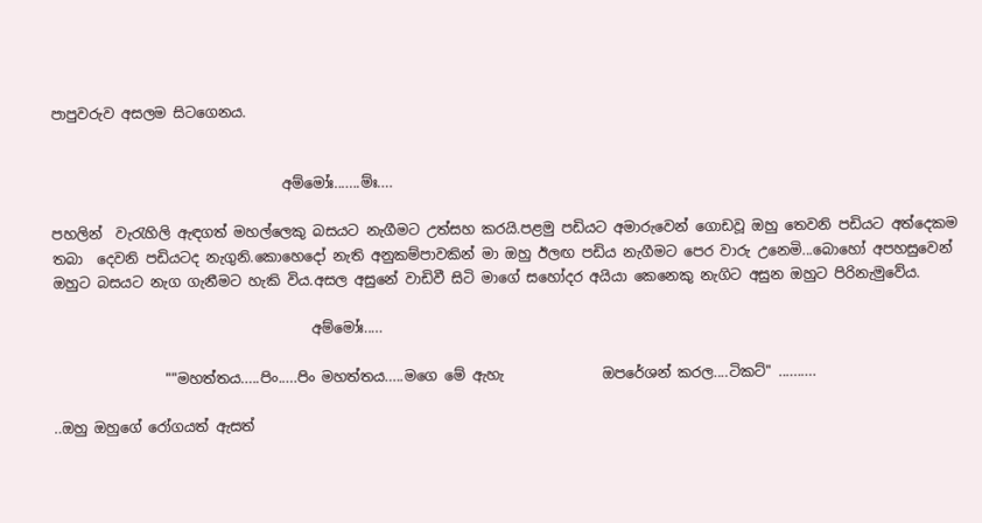පාපුවරුව අසලම සිටගෙනය.


                                 අම්මෝඃ.......ම්ඃ....

පහලින්  වැරැහිලි ඇඳගත් මහල්ලෙකු බසයට නැගීමට උත්සහ කරයි.පළමු පඩියට අමාරුවෙන් ගොඩවූ ඔහු තෙවනි පඩියට අත්දෙකම තබා  දෙවනි පඩියටද නැගුනි.කොහෙදෝ නැති අනුකම්පාවකින් මා ඔහු ඊලඟ පඩිය නැගීමට පෙර වාරු උනෙමි...බොහෝ අපහසුවෙන් ඔහුට බසයට නැග ගැනීමට හැකි විය.අසල අසුනේ වාඩිවී සිටි මාගේ සහෝදර අයියා කෙනෙකු නැගිට අසුන ඔහුට පිරිනැමුවේය.

                                     අම්මෝඃ.....

                ""මහත්තය.....පිං.....පිං මහත්තය.....මගෙ මේ ඇහැ              ඔපරේශන් කරල....ටිකට්" ..........

..ඔහු ඔහුගේ රෝගයත් ඇසත්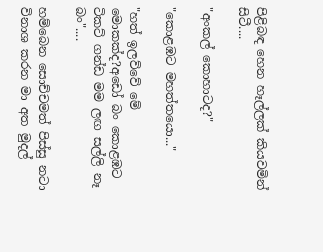පිළිබඳ හෙන හෑල්ලක් කියවමින් සිටී....

"අංකල් කොහාටද?"

"කොළඹට මහත්තයො..."

"හත් ඉලව්වේ මේ මොකක්ද?අඩෝ බං කොළඹට ටිකට් ගන්ඩ මම ලඟ සල්ලි නෑ බං"....

හම්බෙන සොච්චමත් පිස්සු නටා විනාශ කරන මා අත මුදල්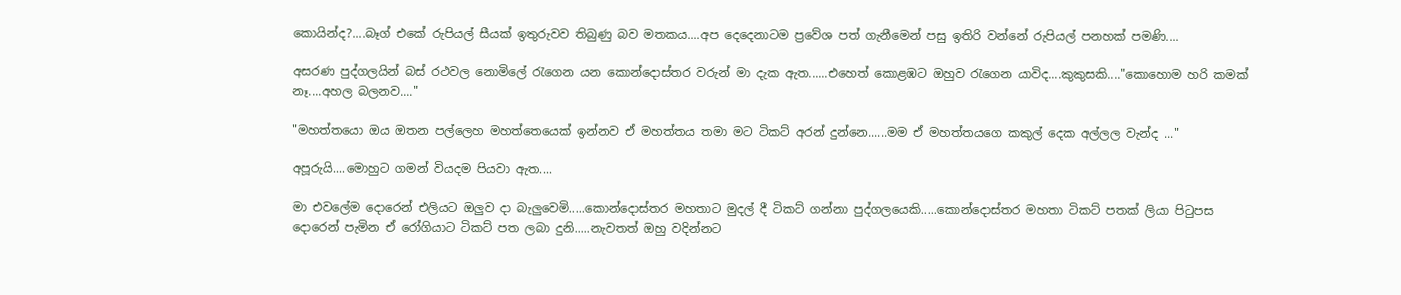කොයින්ද?....බෑග් එකේ රුපියල් සීයක් ඉතුරුවව තිබුණු බව මතකය....අප දෙදෙනාටම ප්‍රවේශ පත් ගැනීමෙන් පසු ඉතිරි වන්නේ රුපියල් පනහක් පමණි....

අසරණ පුද්ගලයින් බස් රථවල නොමිලේ රැගෙන යන කොන්දොස්තර වරුන් මා දැක ඇත......එහෙත් කොළඹට ඔහුව රැගෙන යාවිද....කුකුසකි...."කොහොම හරි කමක් නෑ....අහල බලනව...."

"මහත්තයො ඔය ඔතන පල්ලෙහ මහත්තෙයෙක් ඉන්නව ඒ මහත්තය තමා මට ටිකට් අරන් දුන්නෙ......මම ඒ මහත්තයගෙ කකුල් දෙක අල්ලල වැන්ද ..."

අපූරුයි....මොහුට ගමන් වියදම පියවා ඇත....

මා එවලේම දොරෙන් එලියට ඔලුව දා බැලුවෙමි.....කොන්දොස්තර මහතාට මුදල් දී ටිකට් ගන්නා පුද්ගලයෙකි.....කොන්දොස්තර මහතා ටිකට් පතක් ලියා පිටුපස දොරෙන් පැමින ඒ රෝගියාට ටිකට් පත ලබා දුනි.....නැවතත් ඔහු වදින්නට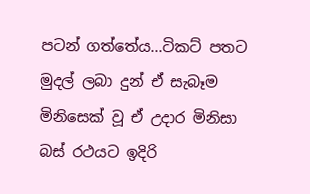පටන් ගත්තේය...ටිකට් පතට මුදල් ලබා දුන් ඒ සැබෑම මිනිසෙක් වූ ඒ උදාර මිනිසා බස් රථයට ඉදිරි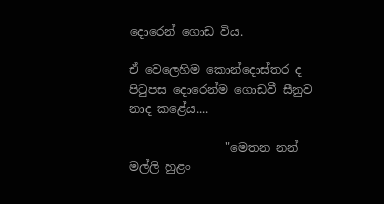දොරෙන් ගොඩ විය.

ඒ වෙලෙහිම කොන්දොස්තර ද පිටුපස දොරෙන්ම ගොඩවී සීනුව නාද කළේය....

                "මෙතන නන්  මල්ලි හුළං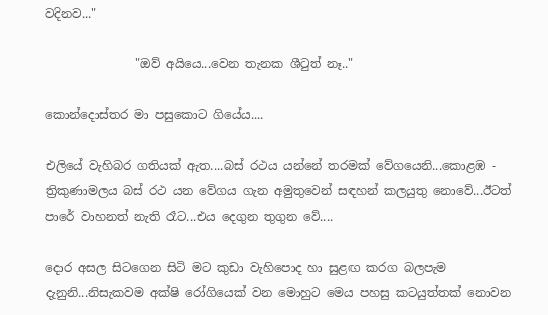වදිනව..."

               "ඔව් අයියෙ...වෙන තැනක ශීටුත් නෑ.."

කොන්දොස්තර මා පසුකොට ගියේය....

එලියේ වැහිබර ගතියක් ඇත....බස් රථය යන්නේ තරමක් වේගයෙනි...කොළඹ - ත්‍රිකුණාමලය බස් රථ යන වේගය ගැන අමුතුවෙන් සඳහන් කලයුතු නොවේ...ඊටත් පාරේ වාහනත් නැති රෑට...එය දෙගුන තුගුන වේ....

දොර අසල සිටගෙන සිටි මට කුඩා වැහිපොද හා සුළඟ කරග බලපැම දැනුනි...නිසැකවම අක්ෂි රෝගියෙක් වන මොහුට මෙය පහසු කටයුත්තක් නොවන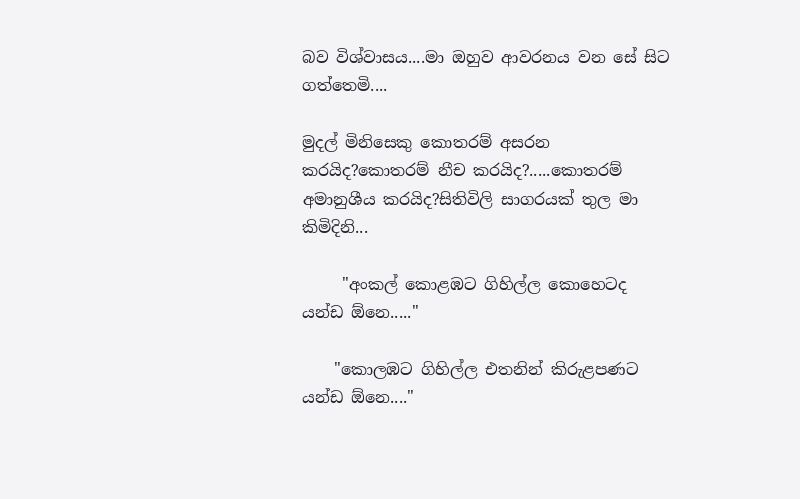බව විශ්වාසය....මා ඔහුව ආවරනය වන සේ සිට ගත්තෙමි....

මුදල් මිනිසෙකු කොතරම් අසරන කරයිද?කොතරම් නීච කරයිද?.....කොතරම් අමානුශීය කරයිද?සිතිවිලි සාගරයක් තුල මා කිමිදිනි...

     "අංකල් කොළඹට ගිහිල්ල කොහෙටද යන්ඩ ඕනෙ....."

    "කොලඹට ගිහිල්ල එතනින් කිරුළපණට යන්ඩ ඕනෙ...."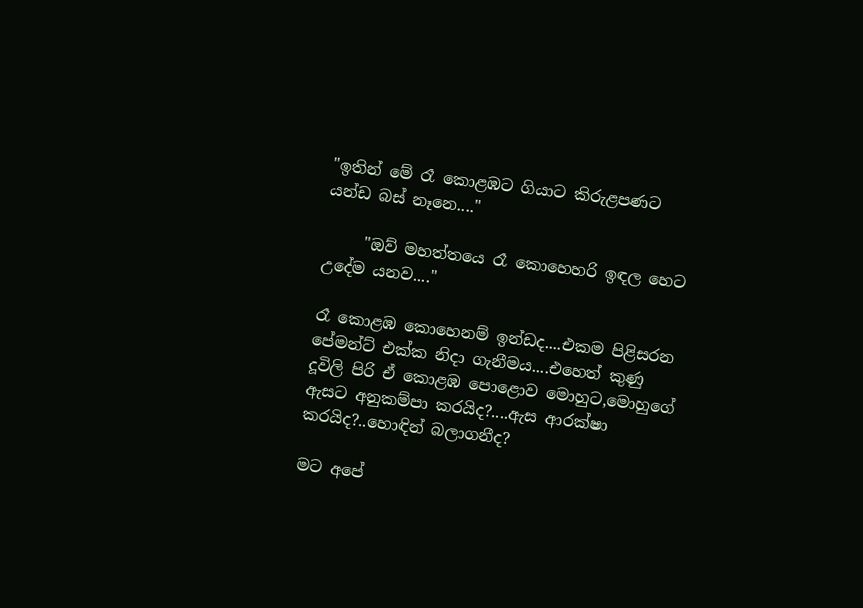"ඉතින් මේ රෑ කොළඹට ගියාට කිරුළපණට යන්ඩ බස් නෑනෙ...."

     "ඔව් මහත්තයෙ රෑ කොහෙහරි ඉඳල හෙට උදේම යනව...."

රෑ කොළඹ කොහෙනම් ඉන්ඩද....එකම පිළිසරන පේමන්ට් එක්ක නිදා ගැනීමය....එහෙත් කුණු දූවිලි පිරි ඒ කොළඹ පොළොව මොහුට,මොහුගේ ඇසට අනුකම්පා කරයිද?....ඇස ආරක්ෂා කරයිද?..හොඳින් බලාගනීද?

මට අපේ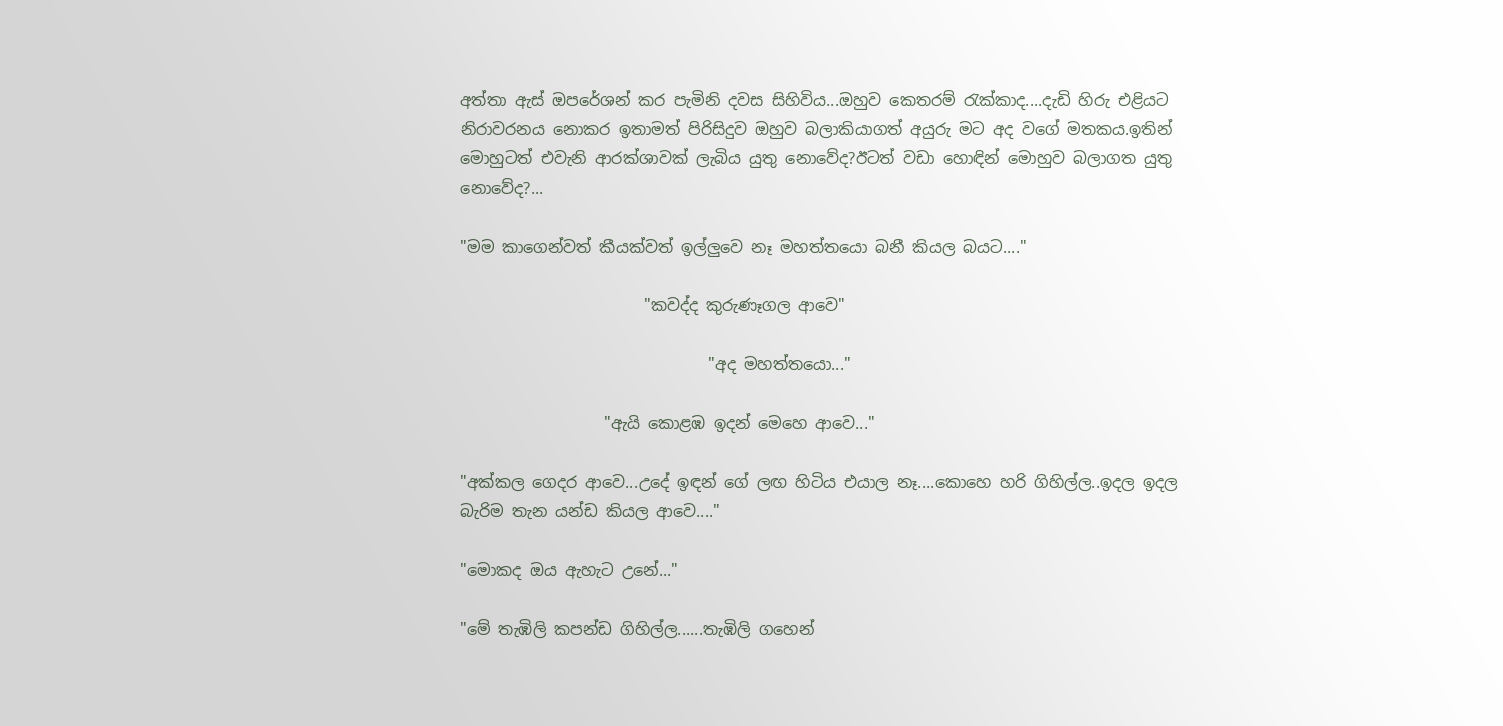අත්තා ඇස් ඔපරේශන් කර පැමිනි දවස සිහිවිය...ඔහුව කෙතරම් රැක්කාද....දැඩි හිරු එළියට නිරාවරනය නොකර ඉතාමත් පිරිසිදුව ඔහුව බලාකියාගත් අයුරු මට අද වගේ මතකය.ඉතින් මොහුටත් එවැනි ආරක්ශාවක් ලැබිය යුතු නොවේද?ඊටත් වඩා හොඳින් මොහුව බලාගත යුතු නොවේද?...

"මම කාගෙන්වත් කීයක්වත් ඉල්ලුවෙ නෑ මහත්තයො බනී කියල බයට...."

                       "කවද්ද කුරුණෑගල ආවෙ"

                               "අද මහත්තයො..."

                  "ඇයි කොළඹ ඉදන් මෙහෙ ආවෙ..."

"අක්කල ගෙදර ආවෙ...උදේ ඉඳන් ගේ ලඟ හිටිය එයාල නෑ....කොහෙ හරි ගිහිල්ල..ඉදල ඉදල බැරිම තැන යන්ඩ කියල ආවෙ...."

"මොකද ඔය ඇහැට උනේ..."

"මේ තැඹිලි කපන්ඩ ගිහිල්ල......තැඹිලි ගහෙන්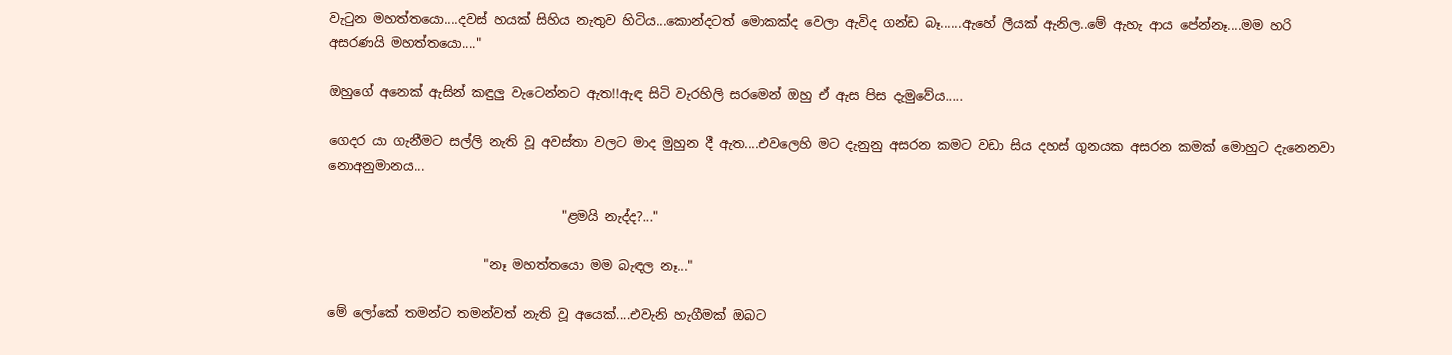වැටුන මහත්තයො....දවස් හයක් සිහිය නැතුව හිටිය...කොන්දටත් මොකක්ද වෙලා ඇවිද ගන්ඩ බෑ......ඇහේ ලීයක් ඇනිල..මේ ඇහැ ආය පේන්නෑ....මම හරි අසරණයි මහත්තයො...."

ඔහුගේ අනෙක් ඇසින් කඳුලු වැටෙන්නට ඇත!!ඇඳ සිටි වැරහිලි සරමෙන් ඔහු ඒ ඇස පිස දැමුවේය.....

ගෙදර යා ගැනීමට සල්ලි නැති වූ අවස්තා වලට මාද මුහුන දී ඇත....එවලෙහි මට දැනුනු අසරන කමට වඩා සිය දහස් ගුනයක අසරන කමක් මොහුට දැනෙනවා නොඅනුමානය...

                                    "ළමයි නැද්ද?..."

                        "නෑ මහත්තයො මම බැඳල නෑ..."

මේ ලෝකේ තමන්ට තමන්වත් නැති වූ අයෙක්....එවැනි හැගීමක් ඔබට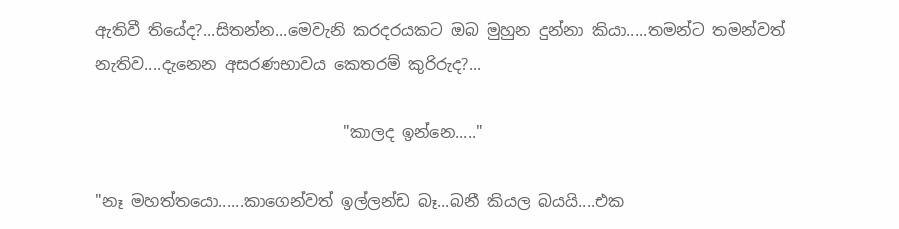ඇතිවී තියේද?...සිතන්න...මෙවැනි කරදරයකට ඔබ මුහුන දුන්නා කියා.....තමන්ට තමන්වත් නැතිව....දැනෙන අසරණභාවය කෙතරම් කුරිරුද?...

                               "කාලද ඉන්නෙ....."

"නෑ මහත්තයො......කාගෙන්වත් ඉල්ලන්ඩ බෑ...බනී කියල බයයි....එක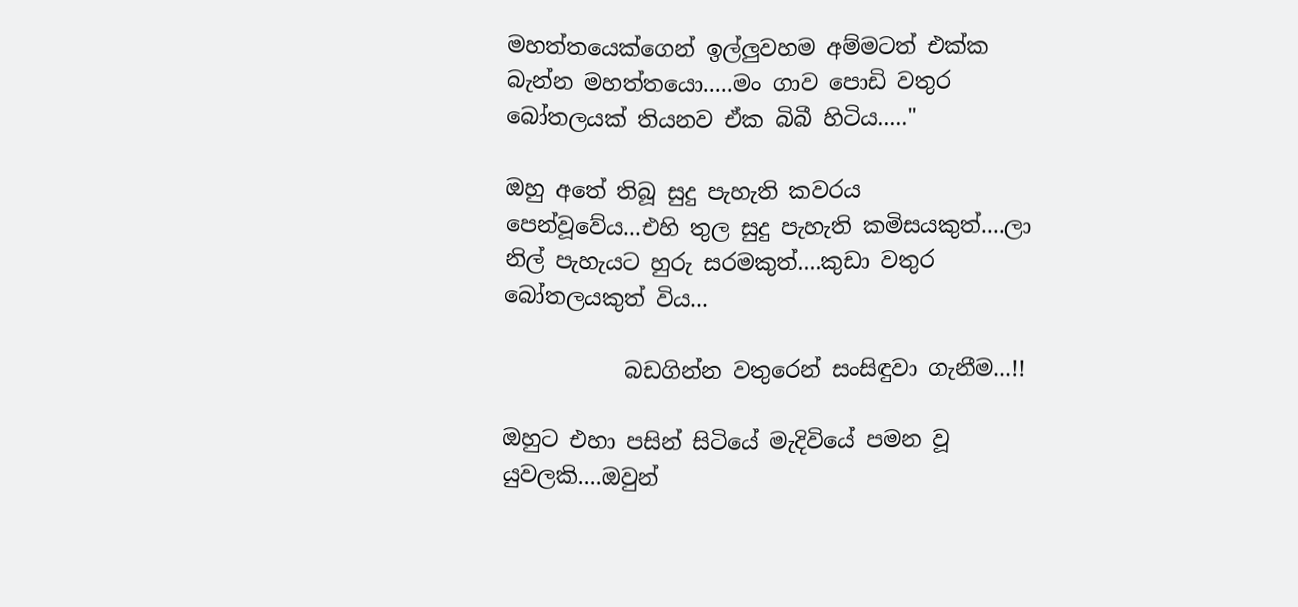මහත්තයෙක්ගෙන් ඉල්ලුවහම අම්මටත් එක්ක බැන්න මහත්තයො.....මං ගාව පොඩි වතුර බෝතලයක් තියනව ඒක බිබී හිටිය....."

ඔහු අතේ තිබූ සුදු පැහැති කවරය පෙන්වූවේය...එහි තුල සුදු පැහැති කමිසයකුත්....ලා නිල් පැහැයට හුරු සරමකුත්....කුඩා වතුර බෝතලයකුත් විය...

           බඩගින්න වතුරෙන් සංසිඳුවා ගැනීම...!!

ඔහුට එහා පසින් සිටියේ මැදිවියේ පමන වූ යුවලකි....ඔවුන්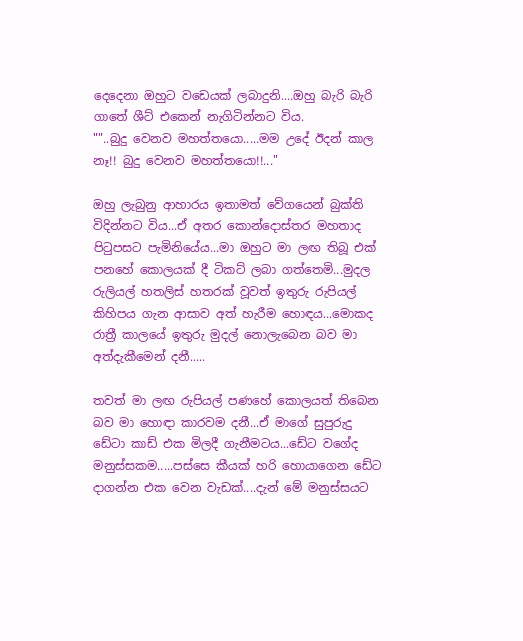දෙදෙනා ඔහුට වඩෙයක් ලබාදුනි....ඔහු බැරි බැරි ගාතේ ශීට් එකෙන් නැගිටින්නට විය.
""..බුදු වෙනව මහත්තයො.....මම උදේ ඊදන් කාල නෑ!! බුදු වෙනව මහත්තයො!!..."

ඔහු ලැබුනු ආහාරය ඉතාමත් වේගයෙන් බුක්ති විදින්නට විය...ඒ අතර කොන්දොස්තර මහතාද පිටුපසට පැමිනියේය...මා ඔහුට මා ලඟ තිබූ එක් පනහේ කොලයක් දී ටිකට් ලබා ගත්තෙමි...මුදල රුලියල් හතලිස් හතරක් වූවත් ඉතුරු රුපියල් කිහිපය ගැන ආසාව අත් හැරීම හොඳය...මොකද රාත්‍රී කාලයේ ඉතුරු මුදල් නොලැබෙන බව මා අත්දැකීමෙන් දනී.....

තවත් මා ලඟ රුපියල් පණහේ කොලයත් තිබෙන බව මා හොඳා කාරවම දනී...ඒ මාගේ සුපුරුදු ඩේටා කාඩ් එක මිලදී ගැනීමටය...ඩේට වගේද මනුස්සකම.....පස්සෙ කීයක් හරි හොයාගෙන ඩේට දාගන්න එක වෙන වැඩක්....දැන් මේ මනුස්සයට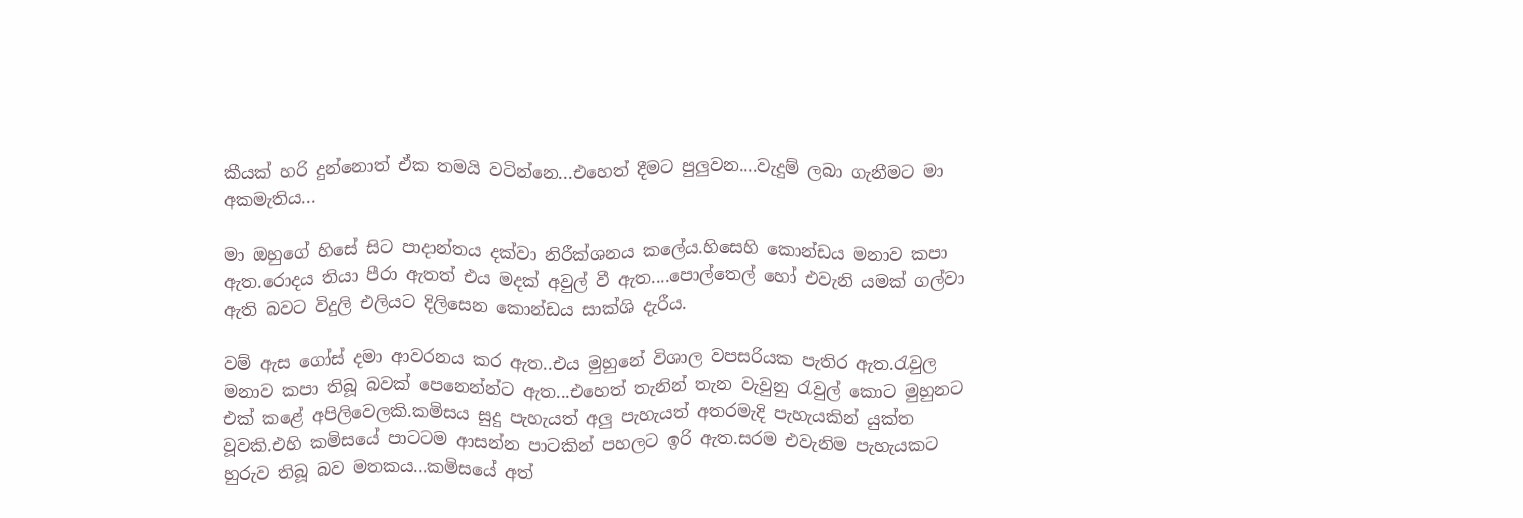කීයක් හරි දුන්නොත් ඒක තමයි වටින්නෙ...එහෙත් දීමට පුලුවන....වැදුම් ලබා ගැනීමට මා අකමැතිය...

මා ඔහුගේ හිසේ සිට පාදාන්තය දක්වා නිරීක්ශනය කලේය.හිසෙහි කොන්ඩය මනාව කපා ඇත.රොදය තියා පීරා ඇතත් එය මදක් අවුල් වී ඇත....පොල්තෙල් හෝ එවැනි යමක් ගල්වා ඇති බවට විදුලි එලියට දිලිසෙන කොන්ඩය සාක්ශි දැරීය.

වම් ඇස ගෝස් දමා ආවරනය කර ඇත..එය මුහුනේ විශාල වපසරියක පැතිර ඇත.රැවුල මනාව කපා තිබූ බවක් පෙනෙන්න්ට ඇත...එහෙත් තැනින් තැන වැවුනු රැවුල් කොට මුහුනට එක් කළේ අපිලිවෙලකි.කමිසය සුදු පැහැයත් අලු පැහැයත් අතරමැදි පැහැයකින් යුක්ත වූවකි.එහි කමිසයේ පාටටම ආසන්න පාටකින් පහලට ඉරි ඇත.සරම එවැනිම පැහැයකට හුරුව තිබූ බව මතකය...කමිසයේ අත්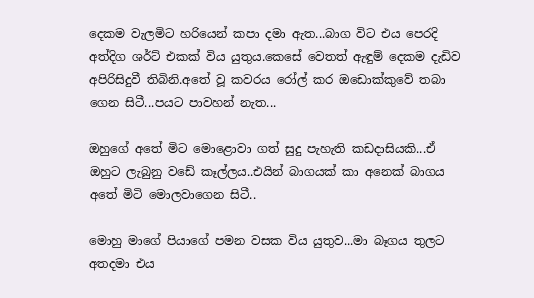දෙකම වැලමිට හරියෙන් කපා දමා ඇත...බාග විට එය පෙරදි අත්දිග ශර්ට් එකක් විය යුතුය.කෙසේ වෙතත් ඇඳුම් දෙකම දැඩිව අපිරිසිදුවී තිබිනි.අතේ වූ කවරය රෝල් කර ඔඩොක්කුවේ තබා ගෙන සිටී...පයට පාවහන් නැත...

ඔහුගේ අතේ මිට මොළොවා ගත් සුදු පැහැති කඩදාසියකි...ඒ ඔහුට ලැබුනු වඩේ කෑල්ලය..එයින් බාගයක් කා අනෙක් බාගය අතේ මිටි මොලවාගෙන සිටී..

මොහු මාගේ පියාගේ පමන වසක විය යුතුව...මා බෑගය තුලට අතදමා එය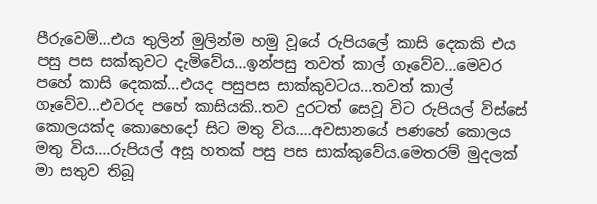පීරුවෙමි...එය තුලින් මුලින්ම හමු වූයේ රුපියලේ කාසි දෙකකි එය පසු පස සක්කුවට දැමිවේය...ඉන්පසු තවත් කාල් ගෑවේව...මෙවර පහේ කාසි දෙකක්...එයද පසුපස සාක්කුවටය...තවත් කාල් ගෑවේව...එවරද පහේ කාසියකි..තව දුරටත් සෙවූ විට රුපියල් විස්සේ කොලයක්ද කොහෙදෝ සිට මතු විය....අවසානයේ පණහේ කොලය මතු විය....රුපියල් අසූ හතක් පසු පස සාක්කුවේය.මෙතරම් මුදලක් මා සතුව තිබූ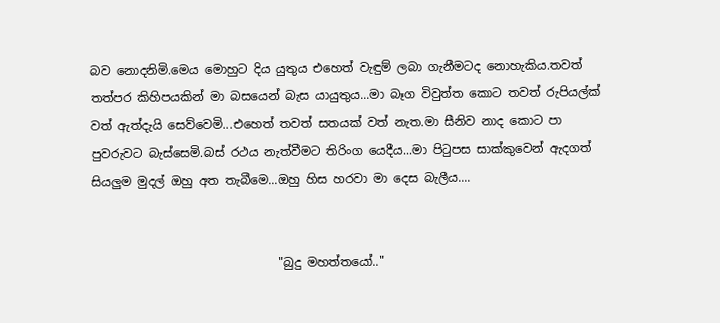බව නොදනිමි.මෙය මොහුට දිය යුතුය එහෙත් වැඳුම් ලබා ගැනීමටද නොහැකිය.තවත් තත්පර කිහිපයකින් මා බසයෙන් බැස යායුතුය...මා බෑග විවුත්ත කොට තවත් රුපියල්ක් වත් ඇත්දැයි සෙව්වෙමි...එහෙත් තවත් සතයක් වත් නැත.මා සීනිව නාද කොට පා පුවරුවට බැස්සෙමි.බස් රථය නැත්වීමට තිරිංග යෙදීය...මා පිටුපස සාක්කුවෙන් ඇදගත් සියලුම මුදල් ඔහු අත තැබීමෙ...ඔහු හිස හරවා මා දෙස බැලීය....


                               "බුදු මහත්තයෝ.."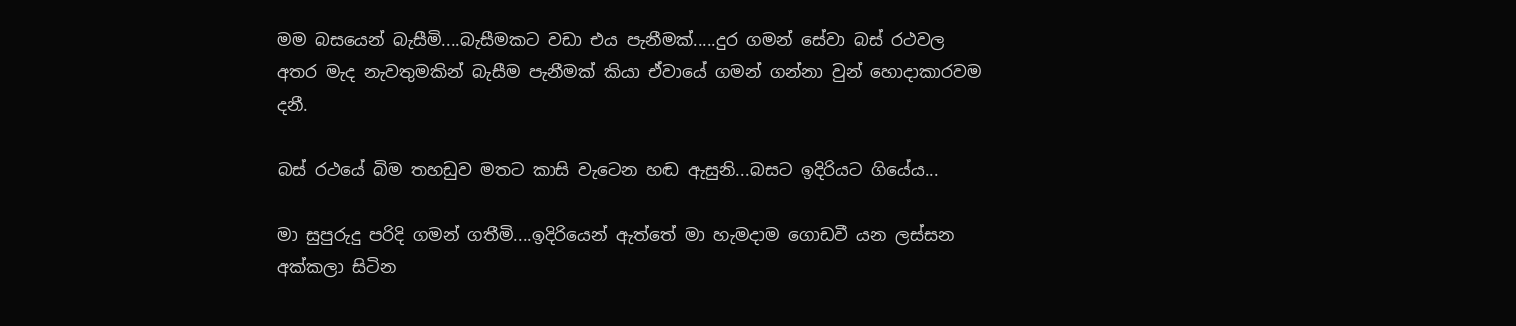මම බසයෙන් බැසීමි....බැසීමකට වඩා එය පැනීමක්.....දුර ගමන් සේවා බස් රථවල අතර මැද නැවතුමකින් බැසීම පැනීමක් කියා ඒවායේ ගමන් ගන්නා වුන් හොදාකාරවම දනී.

බස් රථයේ බිම තහඩුව මතට කාසි වැටෙන හඬ ඇසුනි...බසට ඉදිරියට ගියේය...

මා සුපුරුදු පරිදි ගමන් ගතීමි....ඉදිරියෙන් ඇත්තේ මා හැමදාම ගොඩවී යන ලස්සන අක්කලා සිටින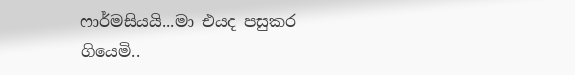ෆාර්මසියයි...මා එයද පසුකර ගියෙමි..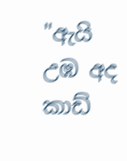"ඇයි උඹ අද කාඩ්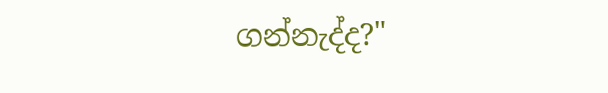ගන්නැද්ද?"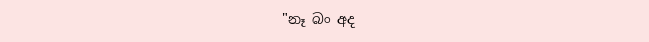"නෑ බං අද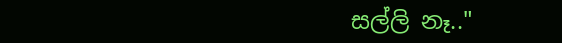සල්ලි නෑ.."